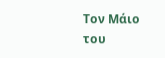Τον Μάιο του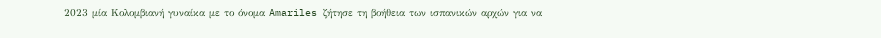2023 μία Κολομβιανή γυναίκα με το όνομα Amariles ζήτησε τη βοήθεια των ισπανικών αρχών για να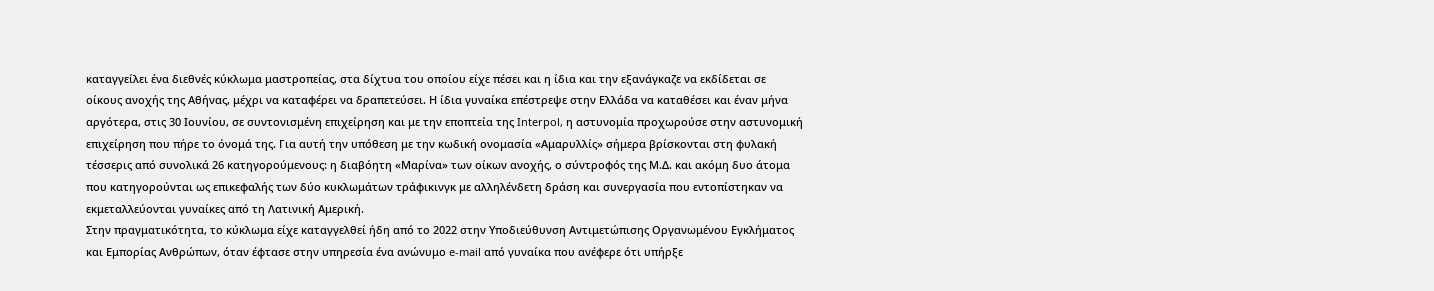καταγγείλει ένα διεθνές κύκλωμα μαστροπείας, στα δίχτυα του οποίου είχε πέσει και η ίδια και την εξανάγκαζε να εκδίδεται σε οίκους ανοχής της Αθήνας, μέχρι να καταφέρει να δραπετεύσει. Η ίδια γυναίκα επέστρεψε στην Ελλάδα να καταθέσει και έναν μήνα αργότερα, στις 30 Ιουνίου, σε συντονισμένη επιχείρηση και με την εποπτεία της Interpol, η αστυνομία προχωρούσε στην αστυνομική επιχείρηση που πήρε το όνομά της. Για αυτή την υπόθεση με την κωδική ονομασία «Αμαρυλλίς» σήμερα βρίσκονται στη φυλακή τέσσερις από συνολικά 26 κατηγορούμενους: η διαβόητη «Μαρίνα» των οίκων ανοχής, ο σύντροφός της Μ.Δ. και ακόμη δυο άτομα που κατηγορούνται ως επικεφαλής των δύο κυκλωμάτων τράφικινγκ με αλληλένδετη δράση και συνεργασία που εντοπίστηκαν να εκμεταλλεύονται γυναίκες από τη Λατινική Αμερική.
Στην πραγματικότητα, το κύκλωμα είχε καταγγελθεί ήδη από το 2022 στην Υποδιεύθυνση Αντιμετώπισης Οργανωμένου Εγκλήματος και Εμπορίας Ανθρώπων, όταν έφτασε στην υπηρεσία ένα ανώνυμο e-mail από γυναίκα που ανέφερε ότι υπήρξε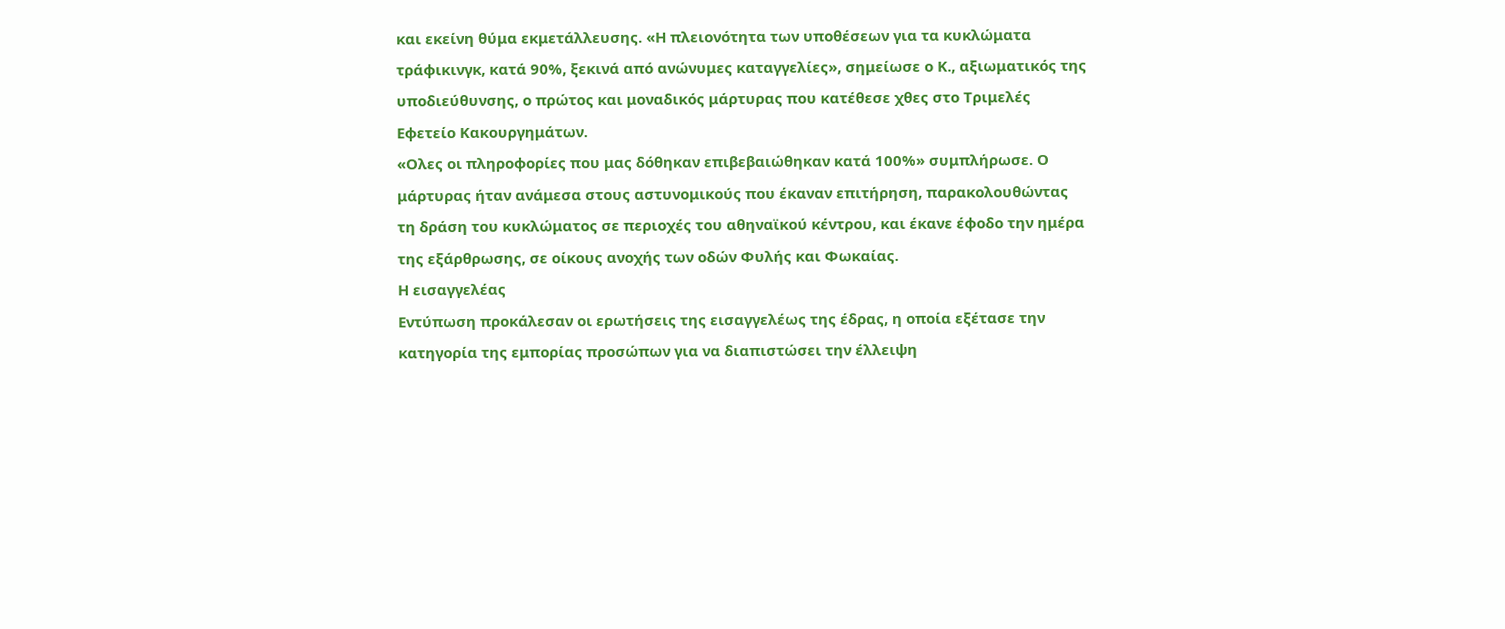και εκείνη θύμα εκμετάλλευσης. «Η πλειονότητα των υποθέσεων για τα κυκλώματα τράφικινγκ, κατά 90%, ξεκινά από ανώνυμες καταγγελίες», σημείωσε ο Κ., αξιωματικός της υποδιεύθυνσης, ο πρώτος και μοναδικός μάρτυρας που κατέθεσε χθες στο Τριμελές Εφετείο Κακουργημάτων.
«Ολες οι πληροφορίες που μας δόθηκαν επιβεβαιώθηκαν κατά 100%» συμπλήρωσε. Ο μάρτυρας ήταν ανάμεσα στους αστυνομικούς που έκαναν επιτήρηση, παρακολουθώντας τη δράση του κυκλώματος σε περιοχές του αθηναϊκού κέντρου, και έκανε έφοδο την ημέρα της εξάρθρωσης, σε οίκους ανοχής των οδών Φυλής και Φωκαίας.
Η εισαγγελέας
Εντύπωση προκάλεσαν οι ερωτήσεις της εισαγγελέως της έδρας, η οποία εξέτασε την κατηγορία της εμπορίας προσώπων για να διαπιστώσει την έλλειψη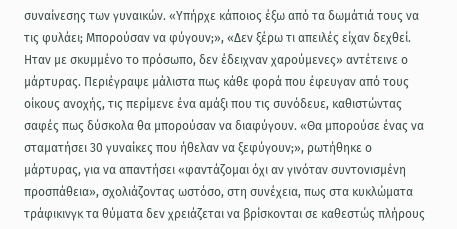συναίνεσης των γυναικών. «Υπήρχε κάποιος έξω από τα δωμάτιά τους να τις φυλάει; Μπορούσαν να φύγουν;», «Δεν ξέρω τι απειλές είχαν δεχθεί. Ηταν με σκυμμένο το πρόσωπο, δεν έδειχναν χαρούμενες» αντέτεινε ο μάρτυρας. Περιέγραψε μάλιστα πως κάθε φορά που έφευγαν από τους οίκους ανοχής, τις περίμενε ένα αμάξι που τις συνόδευε, καθιστώντας σαφές πως δύσκολα θα μπορούσαν να διαφύγουν. «Θα μπορούσε ένας να σταματήσει 30 γυναίκες που ήθελαν να ξεφύγουν;», ρωτήθηκε ο μάρτυρας, για να απαντήσει «φαντάζομαι όχι αν γινόταν συντονισμένη προσπάθεια», σχολιάζοντας ωστόσο, στη συνέχεια, πως στα κυκλώματα τράφικινγκ τα θύματα δεν χρειάζεται να βρίσκονται σε καθεστώς πλήρους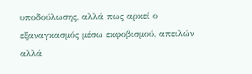υποδούλωσης, αλλά πως αρκεί ο εξαναγκασμός μέσω εκφοβισμού, απειλών αλλά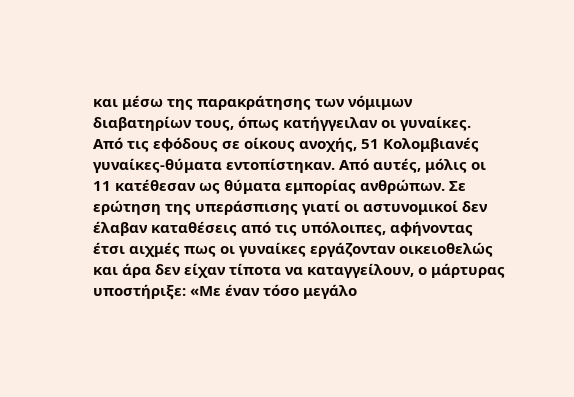και μέσω της παρακράτησης των νόμιμων διαβατηρίων τους, όπως κατήγγειλαν οι γυναίκες.
Από τις εφόδους σε οίκους ανοχής, 51 Κολομβιανές γυναίκες-θύματα εντοπίστηκαν. Από αυτές, μόλις οι 11 κατέθεσαν ως θύματα εμπορίας ανθρώπων. Σε ερώτηση της υπεράσπισης γιατί οι αστυνομικοί δεν έλαβαν καταθέσεις από τις υπόλοιπες, αφήνοντας έτσι αιχμές πως οι γυναίκες εργάζονταν οικειοθελώς και άρα δεν είχαν τίποτα να καταγγείλουν, ο μάρτυρας υποστήριξε: «Με έναν τόσο μεγάλο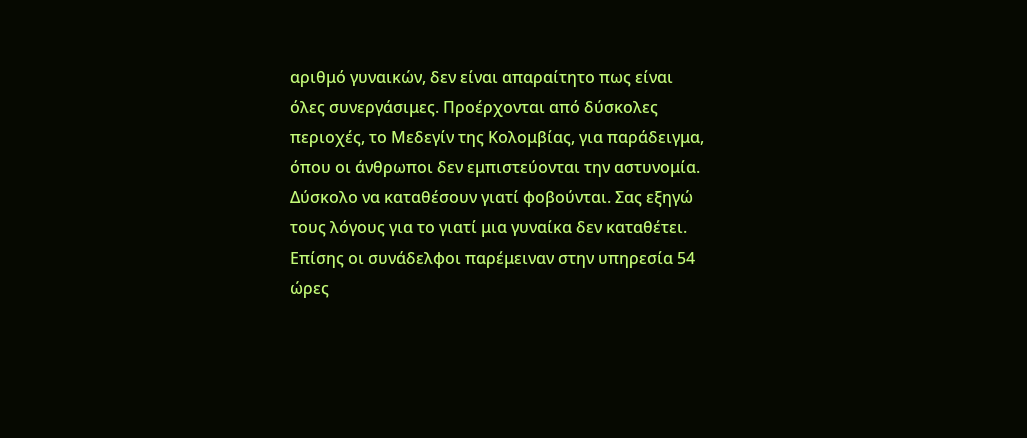αριθμό γυναικών, δεν είναι απαραίτητο πως είναι όλες συνεργάσιμες. Προέρχονται από δύσκολες περιοχές, το Μεδεγίν της Κολομβίας, για παράδειγμα, όπου οι άνθρωποι δεν εμπιστεύονται την αστυνομία. Δύσκολο να καταθέσουν γιατί φοβούνται. Σας εξηγώ τους λόγους για το γιατί μια γυναίκα δεν καταθέτει. Επίσης οι συνάδελφοι παρέμειναν στην υπηρεσία 54 ώρες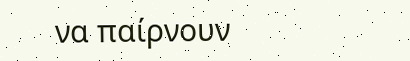να παίρνουν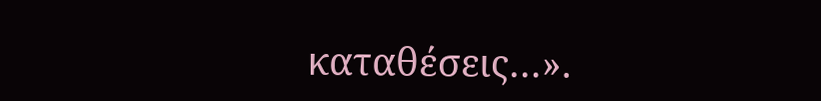καταθέσεις…».